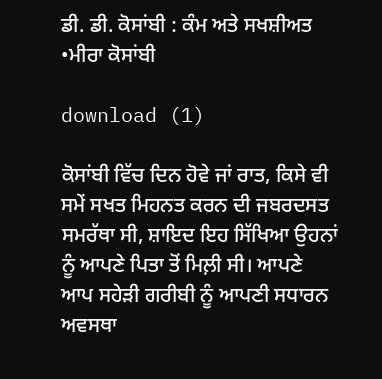ਡੀ. ਡੀ. ਕੋਸਾਂਬੀ : ਕੰਮ ਅਤੇ ਸਖਸ਼ੀਅਤ •ਮੀਰਾ ਕੋਸਾਂਬੀ

download (1)

ਕੋਸਾਂਬੀ ਵਿੱਚ ਦਿਨ ਹੋਵੇ ਜਾਂ ਰਾਤ, ਕਿਸੇ ਵੀ ਸਮੇਂ ਸਖਤ ਮਿਹਨਤ ਕਰਨ ਦੀ ਜਬਰਦਸਤ ਸਮਰੱਥਾ ਸੀ, ਸ਼ਾਇਦ ਇਹ ਸਿੱਖਿਆ ਉਹਨਾਂ ਨੂੰ ਆਪਣੇ ਪਿਤਾ ਤੋਂ ਮਿਲ਼ੀ ਸੀ। ਆਪਣੇ ਆਪ ਸਹੇੜੀ ਗਰੀਬੀ ਨੂੰ ਆਪਣੀ ਸਧਾਰਨ ਅਵਸਥਾ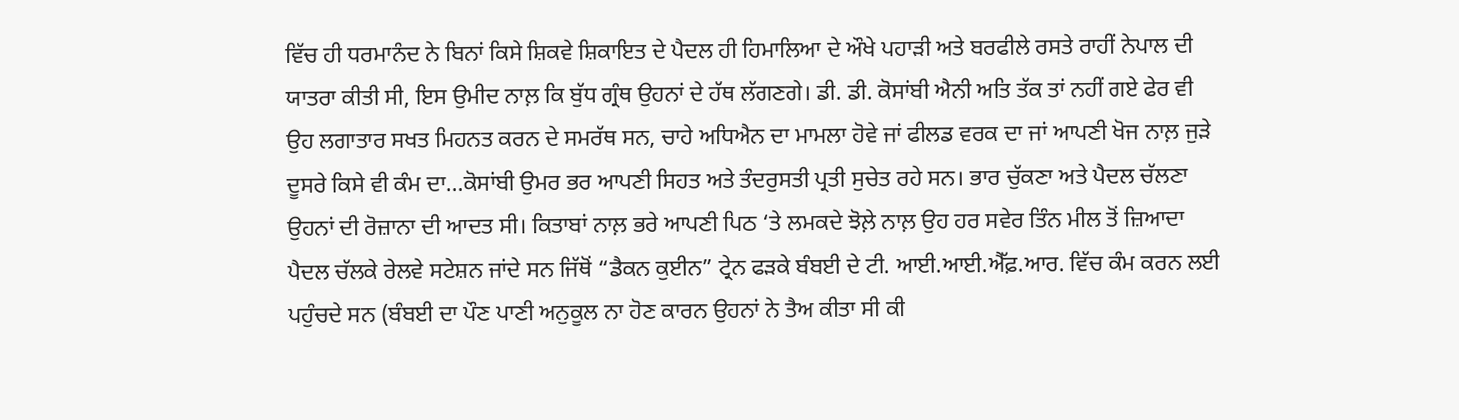ਵਿੱਚ ਹੀ ਧਰਮਾਨੰਦ ਨੇ ਬਿਨਾਂ ਕਿਸੇ ਸ਼ਿਕਵੇ ਸ਼ਿਕਾਇਤ ਦੇ ਪੈਦਲ ਹੀ ਹਿਮਾਲਿਆ ਦੇ ਔਖੇ ਪਹਾੜੀ ਅਤੇ ਬਰਫੀਲੇ ਰਸਤੇ ਰਾਹੀਂ ਨੇਪਾਲ ਦੀ ਯਾਤਰਾ ਕੀਤੀ ਸੀ, ਇਸ ਉਮੀਦ ਨਾਲ਼ ਕਿ ਬੁੱਧ ਗ੍ਰੰਥ ਉਹਨਾਂ ਦੇ ਹੱਥ ਲੱਗਣਗੇ। ਡੀ. ਡੀ. ਕੋਸਾਂਬੀ ਐਨੀ ਅਤਿ ਤੱਕ ਤਾਂ ਨਹੀਂ ਗਏ ਫੇਰ ਵੀ ਉਹ ਲਗਾਤਾਰ ਸਖਤ ਮਿਹਨਤ ਕਰਨ ਦੇ ਸਮਰੱਥ ਸਨ, ਚਾਹੇ ਅਧਿਐਨ ਦਾ ਮਾਮਲਾ ਹੋਵੇ ਜਾਂ ਫੀਲਡ ਵਰਕ ਦਾ ਜਾਂ ਆਪਣੀ ਖੋਜ ਨਾਲ਼ ਜੁੜੇ ਦੂਸਰੇ ਕਿਸੇ ਵੀ ਕੰਮ ਦਾ…ਕੋਸਾਂਬੀ ਉਮਰ ਭਰ ਆਪਣੀ ਸਿਹਤ ਅਤੇ ਤੰਦਰੁਸਤੀ ਪ੍ਰਤੀ ਸੁਚੇਤ ਰਹੇ ਸਨ। ਭਾਰ ਚੁੱਕਣਾ ਅਤੇ ਪੈਦਲ ਚੱਲਣਾ ਉਹਨਾਂ ਦੀ ਰੋਜ਼ਾਨਾ ਦੀ ਆਦਤ ਸੀ। ਕਿਤਾਬਾਂ ਨਾਲ਼ ਭਰੇ ਆਪਣੀ ਪਿਠ ‘ਤੇ ਲਮਕਦੇ ਝੋਲ਼ੇ ਨਾਲ਼ ਉਹ ਹਰ ਸਵੇਰ ਤਿੰਨ ਮੀਲ ਤੋਂ ਜ਼ਿਆਦਾ ਪੈਦਲ ਚੱਲਕੇ ਰੇਲਵੇ ਸਟੇਸ਼ਨ ਜਾਂਦੇ ਸਨ ਜਿੱਥੋਂ “ਡੈਕਨ ਕੁਈਨ” ਟ੍ਰੇਨ ਫੜਕੇ ਬੰਬਈ ਦੇ ਟੀ. ਆਈ.ਆਈ.ਐੱਫ਼.ਆਰ. ਵਿੱਚ ਕੰਮ ਕਰਨ ਲਈ ਪਹੁੰਚਦੇ ਸਨ (ਬੰਬਈ ਦਾ ਪੌਣ ਪਾਣੀ ਅਨੁਕੂਲ ਨਾ ਹੋਣ ਕਾਰਨ ਉਹਨਾਂ ਨੇ ਤੈਅ ਕੀਤਾ ਸੀ ਕੀ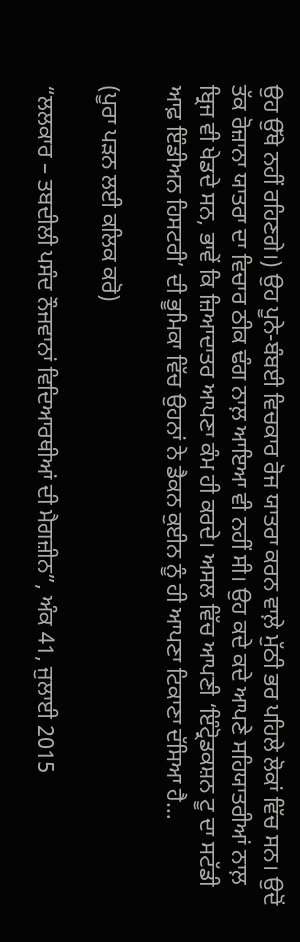ਉਹ ਉੱਥੇ ਨਹੀਂ ਰਹਿਣਗੇ।) ਉਹ ਪੂਨੇ-ਬੰਬਈ ਵਿਚਕਾਰ ਰੋਜ ਯਾਤਰਾ ਕਰਨ ਵਾਲ਼ੇ ਮੁੱਠੀ ਭਰ ਪਹਿਲੇ ਲੋਕਾਂ ਵਿੱਚ ਸਨ। ਉਦੋਂ ਤੱਕ ਰੋਜ਼ਾਨਾ ਯਾਤਰਾ ਦਾ ਵਿਚਾਰ ਠੀਕ ਢੰਗ ਨਾਲ਼ ਆਇਆ ਵੀ ਨਹੀਂ ਸੀ। ਉਹ ਕਦੇ ਕਦੇ ਆਪਣੇ ਸਹਿਯਾਤਰੀਆਂ ਨਾਲ਼ ਬ੍ਰਿਜ ਵੀ ਖੇਡਦੇ ਸਨ, ਭਾਵੇਂ ਕਿ ਜ਼ਿਆਦਾਤਰ ਆਪਣਾ ਕੰਮ ਹੀ ਕਰਦੇ। ਅਸਲ ਵਿੱਚ ਆਪਣੀ ‘ਇੰਟ੍ਰੋਡਕਸ਼ਨ ਟੂ ਦਾ ਸਟੱਡੀ ਆਫ਼ ਇੰਡੀਅਨ ਹਿਸਟਰੀ’ ਦੀ ਭੂਮਿਕਾ ਵਿੱਚ ਉਹਨਾਂ ਨੇ ਡੈਕਨ ਕੁਈਨ ਨੂੰ ਹੀ ਆਪਣਾ ਟਿਕਾਣਾ ਦੱਸਿਆ ਹੈ…

(ਪੂਰਾ ਪਡ਼ਨ ਲਈ ਕਲਿਕ ਕਰੋ)

“ਲਲਕਾਰ – ਤਬਦੀਲੀ ਪਸੰਦ ਨੌਜਵਾਨਾਂ ਵਿਦਿਆਰਥੀਆਂ ਦੀ ਮੈਗਜ਼ੀਨ”, ਅੰਕ 41, ਜੁਲਾਈ 2015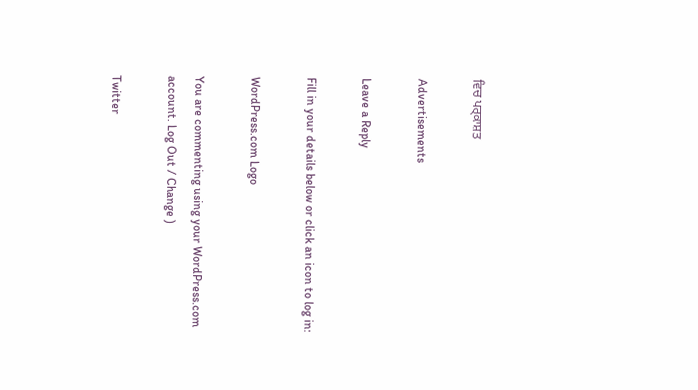ਵਿਚ ਪਰ੍ਕਾਸ਼ਤ

Advertisements

Leave a Reply

Fill in your details below or click an icon to log in:

WordPress.com Logo

You are commenting using your WordPress.com account. Log Out / Change )

Twitter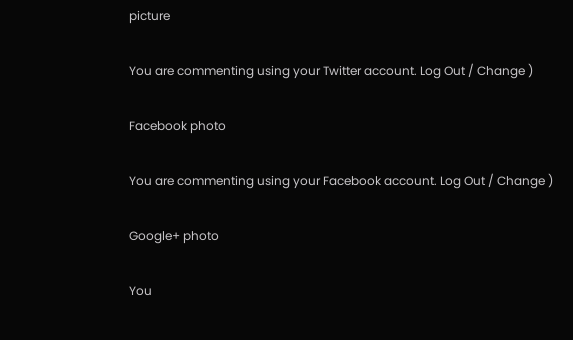picture

You are commenting using your Twitter account. Log Out / Change )

Facebook photo

You are commenting using your Facebook account. Log Out / Change )

Google+ photo

You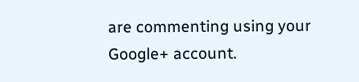are commenting using your Google+ account.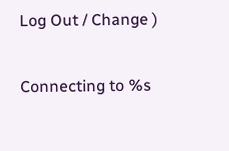Log Out / Change )

Connecting to %s